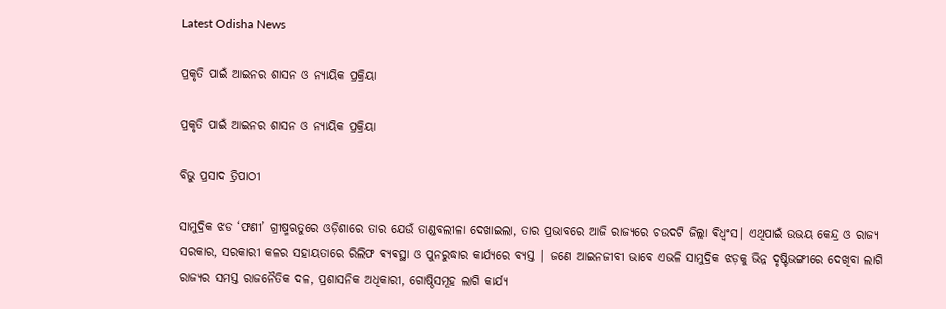Latest Odisha News

ପ୍ରକୃତି ପାଇଁ ଆଇନର ଶାସନ ଓ ନ୍ୟାୟିକ ପ୍ରକ୍ରିୟା

ପ୍ରକୃତି ପାଇଁ ଆଇନର ଶାସନ ଓ ନ୍ୟାୟିକ ପ୍ରକ୍ରିୟା

ବିଭୁ ପ୍ରସାଦ ତ୍ରିପାଠୀ

ସାମୁଦ୍ରିକ ଝଡ ‘ଫଣୀ’ ଗ୍ରୀଷ୍ମଋତୁରେ ଓଡ଼ିଶାରେ ତାର ଯେଉଁ ତାଣ୍ଡବଲୀଳା ଦେଖାଇଲା, ତାର ପ୍ରଭାବରେ ଆଜି ରାଜ୍ୟରେ ଚଉଦଟି ଜିଲ୍ଲା ଵିଧ୍ଵଂସ| ଏଥିପାଇଁ ଉଭୟ କେନ୍ଦ୍ର ଓ ରାଜ୍ୟ ସରକାର, ସରକାରୀ କଳର ସହାୟତାରେ ରିଲିଫ ଵ୍ୟଵସ୍ଥା ଓ ପୁନରୁଦ୍ଧାର କାର୍ଯ୍ୟରେ ବ୍ୟସ୍ତ | ଜଣେ ଆଇନଜୀବୀ ଭାବେ ଏଭଳି ସାମୁଦ୍ରିକ ଝଡ଼କୁ ଭିନ୍ନ ଦୃଷ୍ଟିଭଙ୍ଗୀରେ ଦେଖିବା ଲାଗି ରାଜ୍ୟର ସମସ୍ତ ରାଜନୈତିକ ଦଳ, ପ୍ରଶାସନିକ ଅଧିକାରୀ, ଗୋଷ୍ଠିସମୂହ ଲାଗି କାର୍ଯ୍ୟ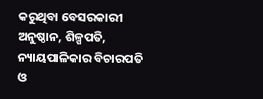କରୁଥିବା ବେସରକାରୀ ଅନୁଷ୍ଠାନ, ଶିଳ୍ପପତି, ନ୍ୟାୟପାଳିକାର ବିଚାରପତି ଓ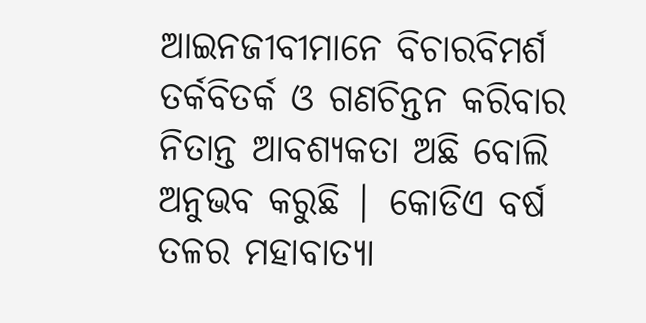ଆଇନଜୀବୀମାନେ ବିଚାରବିମର୍ଶ ତର୍କବିତର୍କ ଓ ଗଣଚିନ୍ତନ କରିବାର ନିତାନ୍ତ ଆବଶ୍ୟକତା ଅଛି ବୋଲି ଅନୁଭବ କରୁଛି | କୋଡିଏ ବର୍ଷ ତଳର ମହାବାତ୍ୟା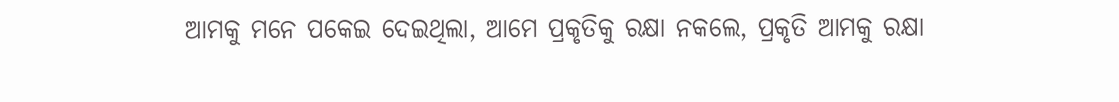ଆମକୁ ମନେ ପକେଇ ଦେଇଥିଲା, ଆମେ ପ୍ରକୃତିକୁ ରକ୍ଷା ନକଲେ, ପ୍ରକୃତି ଆମକୁ ରକ୍ଷା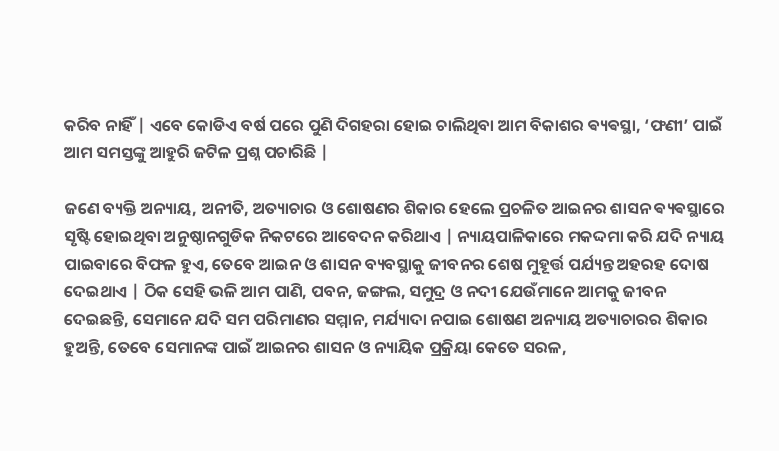କରିବ ନାହିଁ | ଏବେ କୋଡିଏ ବର୍ଷ ପରେ ପୁଣି ଦିଗହରା ହୋଇ ଚାଲିଥିବା ଆମ ବିକାଶର ଵ୍ୟଵସ୍ଥା, ‘ଫଣୀ’ ପାଇଁ ଆମ ସମସ୍ତଙ୍କୁ ଆହୁରି ଜଟିଳ ପ୍ରଶ୍ନ ପଚାରିଛି |

ଜଣେ ବ୍ୟକ୍ତି ଅନ୍ୟାୟ, ଅନୀତି, ଅତ୍ୟାଚାର ଓ ଶୋଷଣର ଶିକାର ହେଲେ ପ୍ରଚଳିତ ଆଇନର ଶାସନ ଵ୍ୟଵସ୍ଥାରେ ସୃଷ୍ଟି ହୋଇଥିବା ଅନୁଷ୍ଠାନଗୁଡିକ ନିକଟରେ ଆବେଦନ କରିଥାଏ | ନ୍ୟାୟପାଳିକାରେ ମକଦ୍ଦମା କରି ଯଦି ନ୍ୟାୟ ପାଇବାରେ ବିଫଳ ହୁଏ, ତେବେ ଆଇନ ଓ ଶାସନ ବ୍ୟବସ୍ଥାକୁ ଜୀବନର ଶେଷ ମୁହୂର୍ତ୍ତ ପର୍ଯ୍ୟନ୍ତ ଅହରହ ଦୋଷ ଦେଇଥାଏ | ଠିକ ସେହି ଭଳି ଆମ ପାଣି, ପବନ, ଜଙ୍ଗଲ, ସମୁଦ୍ର ଓ ନଦୀ ଯେଉଁମାନେ ଆମକୁ ଜୀବନ ଦେଇଛନ୍ତି, ସେମାନେ ଯଦି ସମ ପରିମାଣର ସମ୍ମାନ, ମର୍ଯ୍ୟାଦା ନପାଇ ଶୋଷଣ ଅନ୍ୟାୟ ଅତ୍ୟାଚାରର ଶିକାର ହୁଅନ୍ତି, ତେବେ ସେମାନଙ୍କ ପାଇଁ ଆଇନର ଶାସନ ଓ ନ୍ୟାୟିକ ପ୍ରକ୍ରିୟା କେତେ ସରଳ,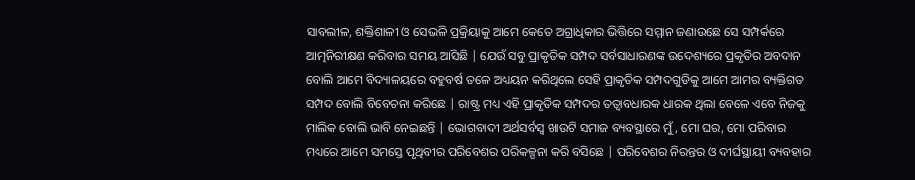ସାବଲୀଳ, ଶକ୍ତିଶାଳୀ ଓ ସେଭଳି ପ୍ରକ୍ରିୟାକୁ ଆମେ କେତେ ଅଗ୍ରାଧିକାର ଭିତ୍ତିରେ ସମ୍ମାନ ଜଣାଉଛେ ସେ ସମ୍ପର୍କରେ ଆତ୍ମନିରୀକ୍ଷଣ କରିବାର ସମୟ ଆସିଛି | ଯେଉଁ ସବୁ ପ୍ରାକୃତିକ ସମ୍ପଦ ସର୍ବସାଧାରଣଙ୍କ ଉଦେଶ୍ୟରେ ପ୍ରକୃତିର ଅବଦାନ ବୋଲି ଆମେ ବିଦ୍ୟାଳୟରେ ବହୁବର୍ଷ ତଳେ ଅଧ୍ୟୟନ କରିଥିଲେ ସେହି ପ୍ରାକୃତିକ ସମ୍ପଦଗୁଡିକୁ ଆମେ ଆମର ବ୍ୟକ୍ତିଗତ ସମ୍ପଦ ବୋଲି ବିବେଚନା କରିଛେ | ରାଷ୍ଟ୍ର ମଧ୍ୟ ଏହି ପ୍ରାକୃତିକ ସମ୍ପଦର ତତ୍ୱାବଧାରକ ଧାରକ ଥିଲା ବେଳେ ଏବେ ନିଜକୁ ମାଲିକ ବୋଲି ଭାବି ନେଇଛନ୍ତି | ଭୋଗବାଦୀ ଅର୍ଥସର୍ବସ୍ୱ ଖାଉଟି ସମାଜ ବ୍ୟବସ୍ଥାରେ ମୁଁ, ମୋ ଘର, ମୋ ପରିବାର ମଧ୍ୟରେ ଆମେ ସମସ୍ତେ ପୃଥିବୀର ପରିବେଶର ପରିକଳ୍ପନା କରି ବସିଛେ | ପରିବେଶର ନିରନ୍ତର ଓ ଦୀର୍ଘସ୍ଥାୟୀ ବ୍ୟବହାର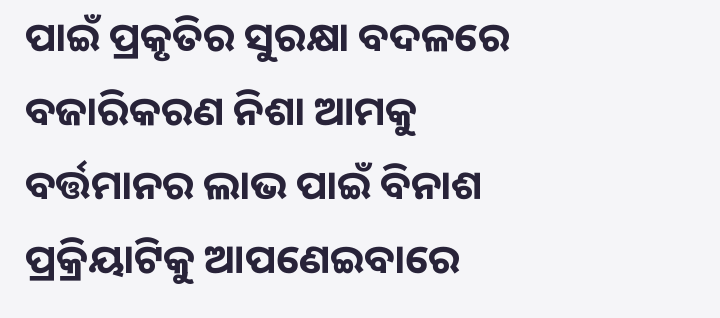ପାଇଁ ପ୍ରକୃତିର ସୁରକ୍ଷା ବଦଳରେ ବଜାରିକରଣ ନିଶା ଆମକୁ ବର୍ତ୍ତମାନର ଲାଭ ପାଇଁ ବିନାଶ ପ୍ରକ୍ରିୟାଟିକୁ ଆପଣେଇବାରେ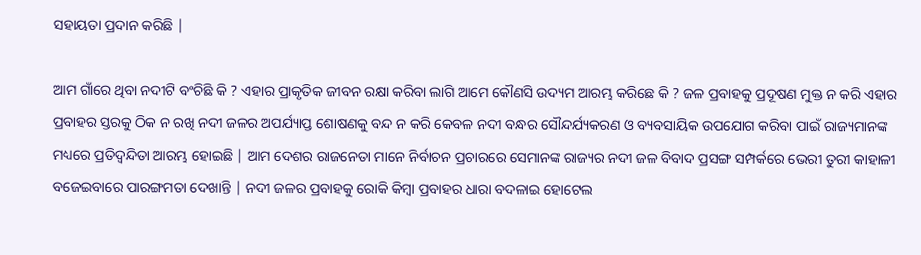ସହାୟତା ପ୍ରଦାନ କରିଛି |

ଆମ ଗାଁରେ ଥିବା ନଦୀଟି ବଂଚିଛି କି ? ଏହାର ପ୍ରାକୃତିକ ଜୀବନ ରକ୍ଷା କରିବା ଲାଗି ଆମେ କୌଣସି ଉଦ୍ୟମ ଆରମ୍ଭ କରିଛେ କି ? ଜଳ ପ୍ରବାହକୁ ପ୍ରଦୂଷଣ ମୁକ୍ତ ନ କରି ଏହାର ପ୍ରବାହର ସ୍ତରକୁ ଠିକ ନ ରଖି ନଦୀ ଜଳର ଅପର୍ଯ୍ୟାପ୍ତ ଶୋଷଣକୁ ବନ୍ଦ ନ କରି କେବଳ ନଦୀ ବନ୍ଧର ସୌନ୍ଦର୍ଯ୍ୟକରଣ ଓ ବ୍ୟବସାୟିକ ଉପଯୋଗ କରିବା ପାଇଁ ରାଜ୍ୟମାନଙ୍କ ମଧ୍ୟରେ ପ୍ରତିଦ୍ଵନ୍ଦିତା ଆରମ୍ଭ ହୋଇଛି | ଆମ ଦେଶର ରାଜନେତା ମାନେ ନିର୍ବାଚନ ପ୍ରଚାରରେ ସେମାନଙ୍କ ରାଜ୍ୟର ନଦୀ ଜଳ ବିବାଦ ପ୍ରସଙ୍ଗ ସମ୍ପର୍କରେ ଭେରୀ ତୁରୀ କାହାଳୀ ବଜେଇବାରେ ପାରଙ୍ଗମତା ଦେଖାନ୍ତି | ନଦୀ ଜଳର ପ୍ରବାହକୁ ରୋକି କିମ୍ବା ପ୍ରବାହର ଧାରା ବଦଳାଇ ହୋଟେଲ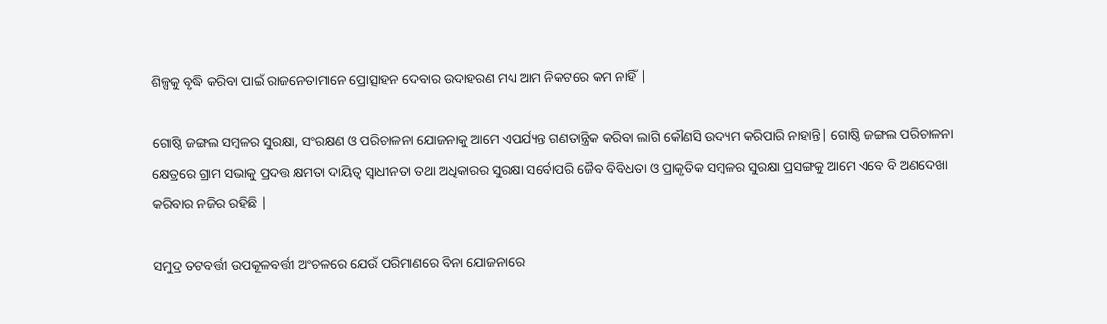ଶିଳ୍ପକୁ ବୃଦ୍ଧି କରିବା ପାଇଁ ରାଜନେତାମାନେ ପ୍ରୋତ୍ସାହନ ଦେବାର ଉଦାହରଣ ମଧ୍ୟ ଆମ ନିକଟରେ କମ ନାହିଁ |

ଗୋଷ୍ଠି ଜଙ୍ଗଲ ସମ୍ବଳର ସୁରକ୍ଷା, ସଂରକ୍ଷଣ ଓ ପରିଚାଳନା ଯୋଜନାକୁ ଆମେ ଏପର୍ଯ୍ୟନ୍ତ ଗଣତାନ୍ତ୍ରିକ କରିବା ଲାଗି କୌଣସି ଉଦ୍ୟମ କରିପାରି ନାହାନ୍ତି| ଗୋଷ୍ଠି ଜଙ୍ଗଲ ପରିଚାଳନା କ୍ଷେତ୍ରରେ ଗ୍ରାମ ସଭାକୁ ପ୍ରଦତ୍ତ କ୍ଷମତା ଦାୟିତ୍ୱ ସ୍ୱାଧୀନତା ତଥା ଅଧିକାରର ସୁରକ୍ଷା ସର୍ବୋପରି ଜୈବ ବିବିଧତା ଓ ପ୍ରାକୃତିକ ସମ୍ବଳର ସୁରକ୍ଷା ପ୍ରସଙ୍ଗକୁ ଆମେ ଏବେ ବି ଅଣଦେଖା କରିବାର ନଜିର ରହିଛି |

ସମୁଦ୍ର ତଟବର୍ତ୍ତୀ ଉପକୂଳବର୍ତ୍ତୀ ଅଂଚଳରେ ଯେଉଁ ପରିମାଣରେ ବିନା ଯୋଜନାରେ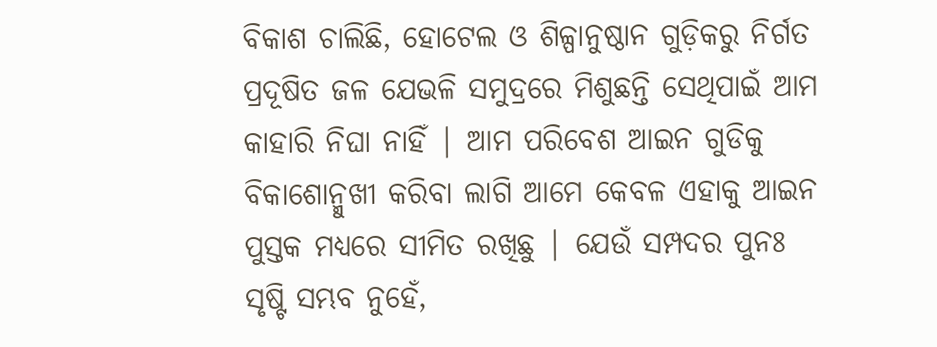ବିକାଶ ଚାଲିଛି, ହୋଟେଲ ଓ ଶିଳ୍ପାନୁଷ୍ଠାନ ଗୁଡ଼ିକରୁ ନିର୍ଗତ ପ୍ରଦୂଷିତ ଜଳ ଯେଭଳି ସମୁଦ୍ରରେ ମିଶୁଛନ୍ତି ସେଥିପାଇଁ ଆମ କାହାରି ନିଘା ନାହିଁ | ଆମ ପରିବେଶ ଆଇନ ଗୁଡିକୁ ବିକାଶୋନ୍ମୁଖୀ କରିବା ଲାଗି ଆମେ କେବଳ ଏହାକୁ ଆଇନ ପୁସ୍ତକ ମଧ୍ୟରେ ସୀମିତ ରଖିଛୁ | ଯେଉଁ ସମ୍ପଦର ପୁନଃ ସୃଷ୍ଟି ସମ୍ଭବ ନୁହେଁ,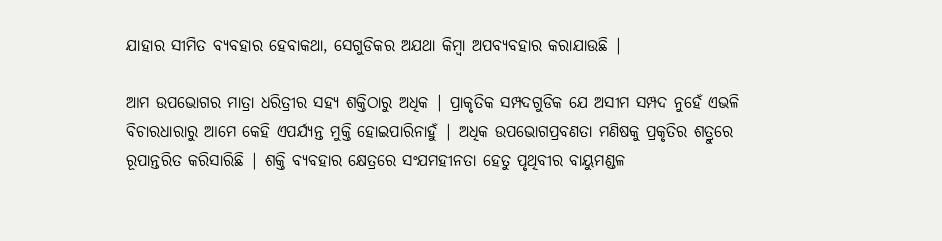ଯାହାର ସୀମିତ ବ୍ୟବହାର ହେବାକଥା, ସେଗୁଡିକର ଅଯଥା କିମ୍ବା ଅପବ୍ୟବହାର କରାଯାଉଛି |

ଆମ ଉପଭୋଗର ମାତ୍ରା ଧରିତ୍ରୀର ସହ୍ୟ ଶକ୍ତିଠାରୁ ଅଧିକ | ପ୍ରାକୃତିକ ସମ୍ପଦଗୁଡିକ ଯେ ଅସୀମ ସମ୍ପଦ ନୁହେଁ ଏଭଳି ବିଚାରଧାରାରୁ ଆମେ କେହି ଏପର୍ଯ୍ୟନ୍ତ ମୁକ୍ତି ହୋଇପାରିନାହୁଁ | ଅଧିକ ଉପଭୋଗପ୍ରବଣତା ମଣିଷକୁ ପ୍ରକୃତିର ଶତ୍ରୁରେ ରୂପାନ୍ତରିତ କରିସାରିଛି | ଶକ୍ତି ବ୍ୟବହାର କ୍ଷେତ୍ରରେ ସଂଯମହୀନତା ହେତୁ ପୃଥିବୀର ବାୟୁମଣ୍ଡଳ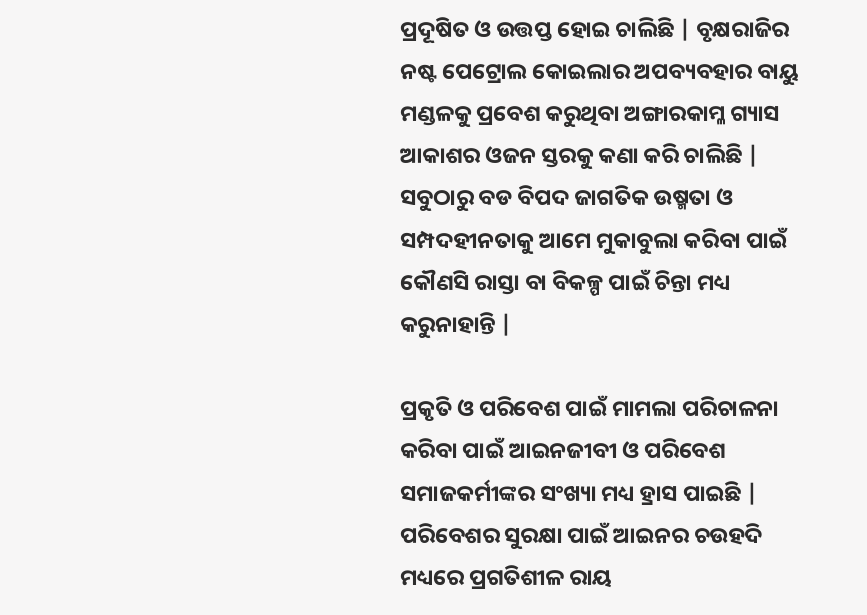ପ୍ରଦୂଷିତ ଓ ଉତ୍ତପ୍ତ ହୋଇ ଚାଲିଛି | ବୃକ୍ଷରାଜିର ନଷ୍ଟ ପେଟ୍ରୋଲ କୋଇଲାର ଅପବ୍ୟବହାର ବାୟୁ ମଣ୍ଡଳକୁ ପ୍ରବେଶ କରୁଥିବା ଅଙ୍ଗାରକାମ୍ଳ ଗ୍ୟାସ ଆକାଶର ଓଜନ ସ୍ତରକୁ କଣା କରି ଚାଲିଛି | ସବୁଠାରୁ ବଡ ବିପଦ ଜାଗତିକ ଉଷ୍ମତା ଓ ସମ୍ପଦହୀନତାକୁ ଆମେ ମୁକାବୁଲା କରିବା ପାଇଁ କୌଣସି ରାସ୍ତା ବା ବିକଳ୍ପ ପାଇଁ ଚିନ୍ତା ମଧ୍ୟ କରୁନାହାନ୍ତି |

ପ୍ରକୃତି ଓ ପରିବେଶ ପାଇଁ ମାମଲା ପରିଚାଳନା କରିବା ପାଇଁ ଆଇନଜୀବୀ ଓ ପରିବେଶ ସମାଜକର୍ମୀଙ୍କର ସଂଖ୍ୟା ମଧ୍ୟ ହ୍ରାସ ପାଇଛି | ପରିବେଶର ସୁରକ୍ଷା ପାଇଁ ଆଇନର ଚଉହଦି ମଧ୍ୟରେ ପ୍ରଗତିଶୀଳ ରାୟ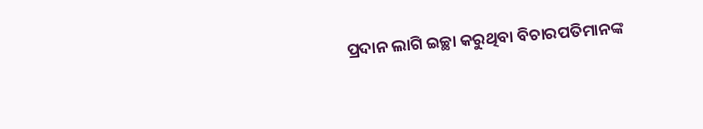ପ୍ରଦାନ ଲାଗି ଇଚ୍ଛା କରୁଥିବା ବିଚାରପତିମାନଙ୍କ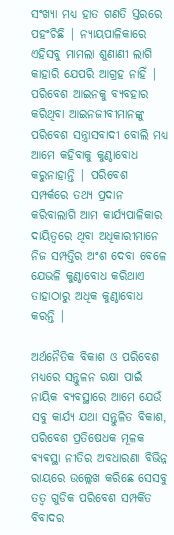ସଂଖ୍ୟା ମଧ୍ୟ ହାତ ଗଣତି ସ୍ତରରେ ପହଂଚିଛି | ନ୍ୟାୟପାଳିକାରେ ଏହିସବୁ ମାମଲା ଶୁଣାଣୀ ଲାଗି କାହାରି ଯେପରି ଆଗ୍ରହ ନାହିଁ | ପରିବେଶ ଆଇନକୁ ବ୍ୟବହାର କରିଥିବା ଆଇନଜୀବୀମାନଙ୍କୁ ପରିବେଶ ସନ୍ତ୍ରାସବାଦୀ ବୋଲି ମଧ୍ୟ ଆମେ କହିବାକୁ କୁଣ୍ଠାବୋଧ କରୁନାହାନ୍ତି | ପରିବେଶ ସମ୍ପର୍କରେ ତଥ୍ୟ ପ୍ରଦାନ କରିବାଲାଗି ଆମ କାର୍ଯ୍ୟପାଳିକାର ଦାୟିତ୍ୱରେ ଥିବା ଅଧିକାରୀମାନେ ନିଜ ସମ୍ପତ୍ତିର ଅଂଶ ଦେବା ବେଳେ ଯେଭଳି କୁଣ୍ଠାବୋଧ କରିଥାଏ ତାହାଠାରୁ ଅଧିକ କୁଣ୍ଠାବୋଧ କରନ୍ତି |

ଅର୍ଥନୈତିକ ବିକାଶ ଓ ପରିବେଶ ମଧ୍ୟରେ ସନ୍ତୁଳନ ରକ୍ଷା ପାଇଁ ନାୟିକ ବ୍ୟବସ୍ଥାରେ ଆମେ ଯେଉଁ ସବୁ କାର୍ଯ୍ୟ ଯଥା ସନ୍ତୁଳିତ ବିକାଶ, ପରିବେଶ ପ୍ରତିଷେଧକ ମୂଳକ ଵ୍ୟଵସ୍ଥା ନୀତିର ଅବଧାରଣା ବିଭିନ୍ନ ରାୟରେ ଉଲ୍ଲେଖ କରିଛେ ସେସବୁ ତତ୍ୱ ଗୁଡିକ ପରିବେଶ ସମ୍ପର୍କିତ ବିବାଦର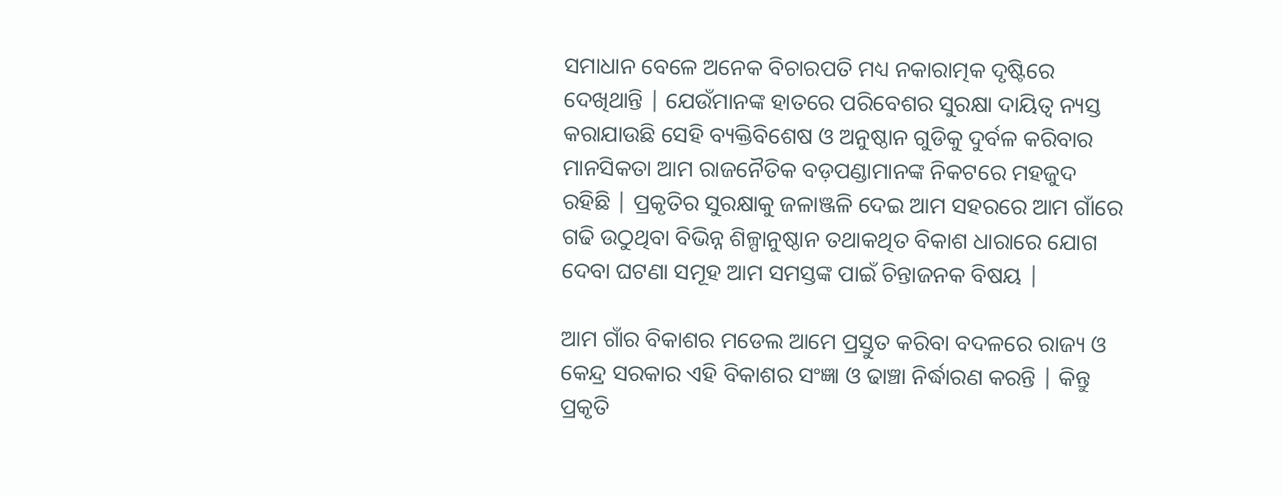ସମାଧାନ ବେଳେ ଅନେକ ବିଚାରପତି ମଧ୍ୟ ନକାରାତ୍ମକ ଦୃଷ୍ଟିରେ ଦେଖିଥାନ୍ତି | ଯେଉଁମାନଙ୍କ ହାତରେ ପରିବେଶର ସୁରକ୍ଷା ଦାୟିତ୍ୱ ନ୍ୟସ୍ତ କରାଯାଉଛି ସେହି ବ୍ୟକ୍ତିବିଶେଷ ଓ ଅନୁଷ୍ଠାନ ଗୁଡିକୁ ଦୁର୍ବଳ କରିବାର ମାନସିକତା ଆମ ରାଜନୈତିକ ବଡ଼ପଣ୍ଡାମାନଙ୍କ ନିକଟରେ ମହଜୁଦ ରହିଛି | ପ୍ରକୃତିର ସୁରକ୍ଷାକୁ ଜଳାଞ୍ଜଳି ଦେଇ ଆମ ସହରରେ ଆମ ଗାଁରେ ଗଢି ଉଠୁଥିବା ବିଭିନ୍ନ ଶିଳ୍ପାନୁଷ୍ଠାନ ତଥାକଥିତ ବିକାଶ ଧାରାରେ ଯୋଗ ଦେବା ଘଟଣା ସମୂହ ଆମ ସମସ୍ତଙ୍କ ପାଇଁ ଚିନ୍ତାଜନକ ବିଷୟ |

ଆମ ଗାଁର ବିକାଶର ମଡେଲ ଆମେ ପ୍ରସ୍ତୁତ କରିବା ବଦଳରେ ରାଜ୍ୟ ଓ କେନ୍ଦ୍ର ସରକାର ଏହି ବିକାଶର ସଂଜ୍ଞା ଓ ଢାଞ୍ଚା ନିର୍ଦ୍ଧାରଣ କରନ୍ତି | କିନ୍ତୁ ପ୍ରକୃତି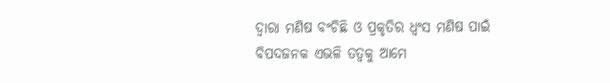ଦ୍ୱାରା ମଣିଷ ବଂଚିଛି ଓ ପ୍ରକୃତିର ଧ୍ୱଂସ ମଣିଷ ପାଇଁ ବିପଦଜନକ ଏଭଳି ତତ୍ଵକୁ ଆମେ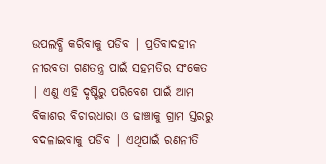ଉପଲବ୍ଧି କରିବାକୁ ପଡିବ | ପ୍ରତିବାଦହୀନ ନୀରବତା ଗଣତନ୍ତ୍ର ପାଇଁ ସହମତିର ସଂକେତ | ଏଣୁ ଏହି ଦୃଷ୍ଟିରୁ ପରିବେଶ ପାଇଁ ଆମ ବିକାଶର ବିଚାରଧାରା ଓ ଢାଞ୍ଚାକୁ ଗ୍ରାମ ସ୍ତରରୁ ବଦଳାଇବାକୁ ପଡିବ | ଏଥିପାଇଁ ରଣନୀତି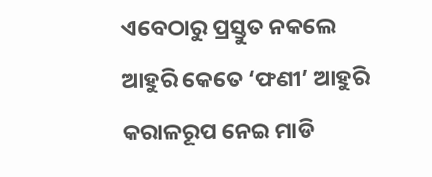ଏବେଠାରୁ ପ୍ରସ୍ତୁତ ନକଲେ ଆହୁରି କେତେ ‘ଫଣୀ’ ଆହୁରି କରାଳରୂପ ନେଇ ମାଡି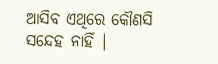ଆସିବ ଏଥିରେ କୌଣସି ସନ୍ଦେହ ନାହିଁ |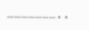…………………..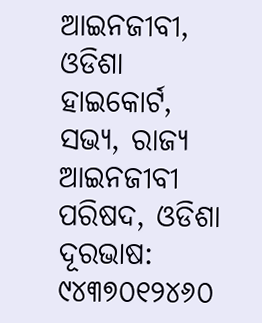ଆଇନଜୀବୀ, ଓଡିଶା ହାଇକୋର୍ଟ,
ସଭ୍ୟ, ରାଜ୍ୟ ଆଇନଜୀବୀ ପରିଷଦ, ଓଡିଶା
ଦୂରଭାଷ: ୯୪୩୭୦୧୨୪୬୦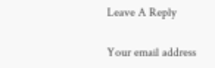Leave A Reply

Your email address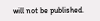will not be published.